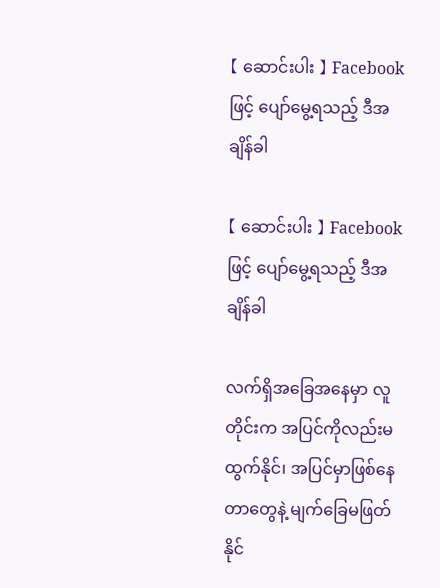【 ဆောင်းပါး 】 Facebook ဖြင့် ပျော်မွေ့ရသည့် ဒီအချိန်ခါ

【 ဆောင်းပါး 】 Facebook ဖြင့် ပျော်မွေ့ရသည့် ဒီအချိန်ခါ

လက်ရှိအခြေအနေမှာ လူတိုင်းက အပြင်ကိုလည်းမထွက်နိုင်၊ အပြင်မှာဖြစ်နေတာတွေနဲ့ မျက်ခြေမဖြတ်နိုင်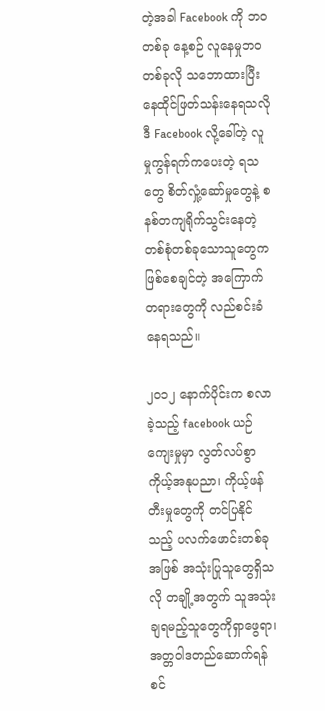တဲ့အခါ Facebook ကို ဘဝတစ်ခု နေ့စဉ် လူနေမှုဘဝတစ်ခုလို သဘောထားပြီး နေထိုင်ဖြတ်သန်းနေရသလို ဒီ Facebook လို့ခေါ်တဲ့ လူမှုကွန်ရက်ကပေးတဲ့ ရသတွေ စိတ်လှုံ့ဆော်မှုတွေနဲ့ စနစ်တကျရိုက်သွင်းနေတဲ့ တစ်စုံတစ်ခုသောသူတွေက ဖြစ်စေချင်တဲ့ အကြောက်တရားတွေကို လည်စင်းခံနေရသည်။

၂၀၁၂ နောက်ပိုင်းက စလာခဲ့သည့် facebook ယဉ်ကျေးမှုမှာ လွတ်လပ်စွာ ကိုယ့်အနုပညာ၊ ကိုယ့်ဖန်တီးမှုတွေကို တင်ပြနိုင်သည့် ပလက်ဖောင်းတစ်ခုအဖြစ် အသုံးပြုသူတွေရှိသလို တချို့အတွက် သူအသုံးချရမည့်သူတွေကိုရှာဖွေရာ၊ အတ္တဝါဒတည်ဆောက်ရန် စင်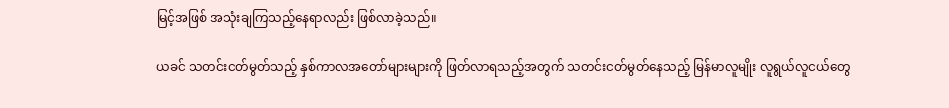မြင့်အဖြစ် အသုံးချကြသည့်နေရာလည်း ဖြစ်လာခဲ့သည်။

ယခင် သတင်းငတ်မွတ်သည့် နှစ်ကာလအတော်များများကို ဖြတ်လာရသည့်အတွက် သတင်းငတ်မွတ်နေသည့် မြန်မာလူမျိုး လူရွယ်လူငယ်တွေ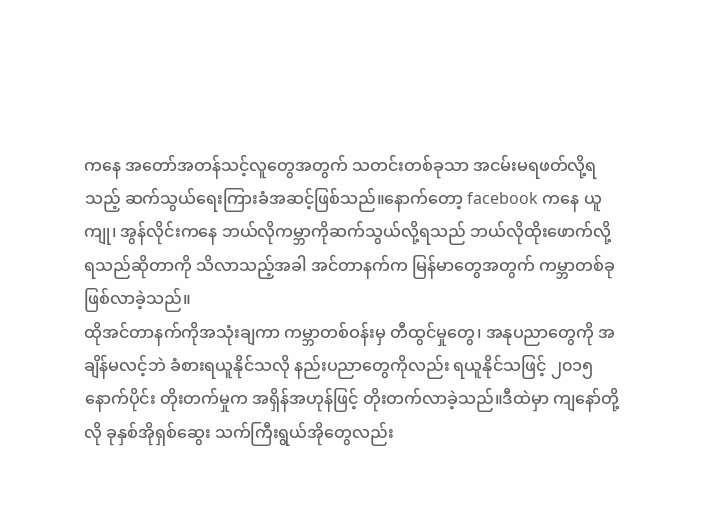ကနေ အတော်အတန်သင့်လူတွေအတွက် သတင်းတစ်ခုသာ အငမ်းမရဖတ်လို့ရသည့် ဆက်သွယ်ရေးကြားခံအဆင့်ဖြစ်သည်။နောက်တော့ facebook ကနေ ယူကျု၊ အွန်လိုင်းကနေ ဘယ်လိုကမ္ဘာကိုဆက်သွယ်လို့ရသည် ဘယ်လိုထိုးဖောက်လို့ရသည်ဆိုတာကို သိလာသည့်အခါ အင်တာနက်က မြန်မာတွေအတွက် ကမ္ဘာတစ်ခုဖြစ်လာခဲ့သည်။
ထိုအင်တာနက်ကိုအသုံးချကာ ကမ္ဘာတစ်ဝန်းမှ တီထွင်မှုတွေ၊ အနုပညာတွေကို အချိန်မလင့်ဘဲ ခံစားရယူနိုင်သလို နည်းပညာတွေကိုလည်း ရယူနိုင်သဖြင့် ၂၀၁၅ နောက်ပိုင်း တိုးတက်မှုက အရှိန်အဟုန်ဖြင့် တိုးတက်လာခဲ့သည်။ဒီထဲမှာ ကျနော်တို့လို ခုနှစ်အိုရှစ်ဆွေး သက်ကြီးရွယ်အိုတွေလည်း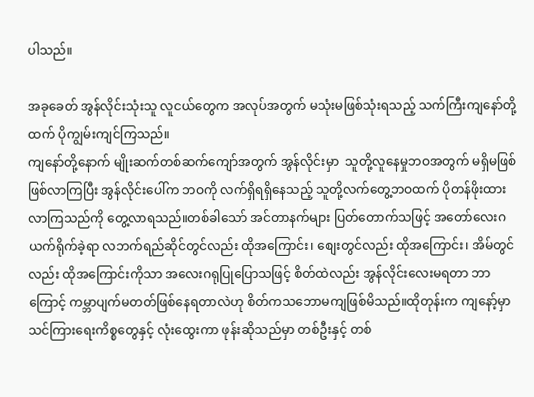ပါသည်။

အခုခေတ် အွန်လိုင်းသုံးသူ လူငယ်တွေက အလုပ်အတွက် မသုံးမဖြစ်သုံးရသည့် သက်ကြီးကျနော်တို့ထက် ပိုကျွမ်းကျင်ကြသည်။
ကျနော်တို့နောက် မျိုးဆက်တစ်ဆက်ကျော်အတွက် အွန်လိုင်းမှာ  သူတို့လူနေမှုဘဝအတွက် မရှိမဖြစ် ဖြစ်လာကြပြီး အွန်လိုင်းပေါ်က ဘဝကို လက်ရှိရရှိနေသည့် သူတို့လက်တွေ့ဘဝထက် ပိုတန်ဖိုးထားလာကြသည်ကို တွေ့လာရသည်။တစ်ခါသော် အင်တာနက်များ ပြတ်တောက်သဖြင့် အတော်လေးဂယက်ရိုက်ခဲ့ရာ လဘက်ရည်ဆိုင်တွင်လည်း ထိုအကြောင်း၊ စျေးတွင်လည်း ထိုအကြောင်း၊ အိမ်တွင်လည်း ထိုအကြောင်းကိုသာ အလေးဂရုပြုပြောသဖြင့် စိတ်ထဲလည်း အွန်လိုင်းလေးမရတာ ဘာကြောင့် ကမ္ဘာပျက်မတတ်ဖြစ်နေရတာလဲဟု စိတ်ကသဘောမကျဖြစ်မိသည်။ထိုတုန်းက ကျနော့်မှာ သင်ကြားရေးကိစ္စတွေနှင့် လုံးထွေးကာ ဖုန်းဆိုသည်မှာ တစ်ဦးနှင့် တစ်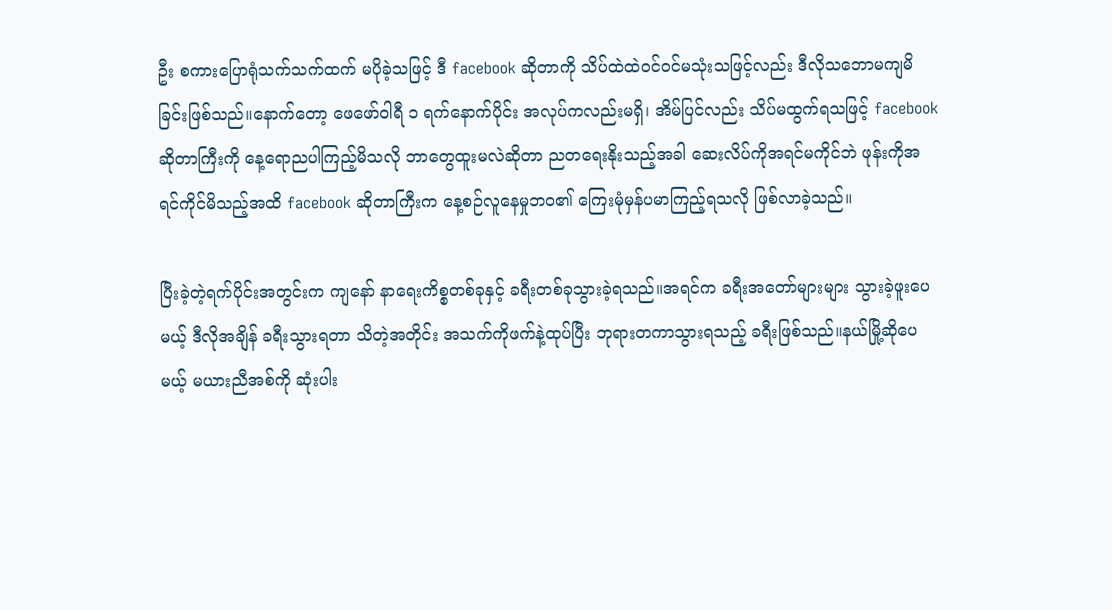ဦး စကားပြောရုံသက်သက်ထက် မပိုခဲ့သဖြင့် ဒီ facebook ဆိုတာကို သိပ်ထဲထဲဝင်ဝင်မသုံးသဖြင့်လည်း ဒီလိုသဘောမကျမိခြင်းဖြစ်သည်။နောက်တော့ ဖေဖော်ဝါရီ ၁ ရက်နောက်ပိုင်း အလုပ်ကလည်းမရှိ၊ အိမ်ပြင်လည်း သိပ်မထွက်ရသဖြင့် facebook ဆိုတာကြီးကို နေ့ရောညပါကြည့်မိသလို ဘာတွေထူးမလဲဆိုတာ ညတရေးနိုးသည့်အခါ ဆေးလိပ်ကိုအရင်မကိုင်ဘဲ ဖုန်းကိုအရင်ကိုင်မိသည့်အထိ facebook ဆိုတာကြီးက နေ့စဉ်လူနေမှုဘ၀၏ ကြေးမုံမှန်ပမာကြည့်ရသလို ဖြစ်လာခဲ့သည်။

ပြီးခဲ့တဲ့ရက်ပိုင်းအတွင်းက ကျနော် နာရေးကိစ္စတစ်ခုနှင့် ခရီးတစ်ခုသွားခဲ့ရသည်။အရင်က ခရီးအတော်များများ သွားခဲ့ဖူးပေမယ့် ဒီလိုအချိန် ခရီးသွားရတာ သိတဲ့အတိုင်း အသက်ကိုဖက်နဲ့ထုပ်ပြီး ဘုရားတကာသွားရသည့် ခရီးဖြစ်သည်။နယ်မြို့ဆိုပေမယ့် မယားညီအစ်ကို ဆုံးပါး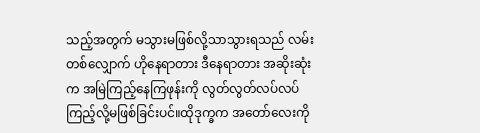သည့်အတွက် မသွားမဖြစ်လို့သာသွားရသည် လမ်းတစ်လျှောက် ဟိုနေရာတား ဒီနေရာတား အဆိုးဆုံးက အမြဲကြည့်နေကြဖုန်းကို လွတ်လွတ်လပ်လပ်ကြည့်လို့မဖြစ်ခြင်းပင်။ထိုဒုက္ခက အတော်လေးကို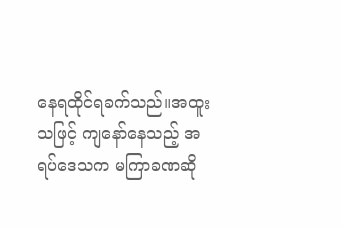နေရထိုင်ရခက်သည်။အထူးသဖြင့် ကျနော်နေသည့် အရပ်ဒေသက မကြာခဏဆို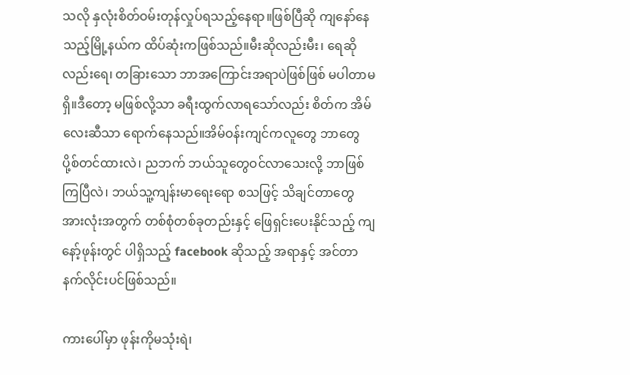သလို နှလုံးစိတ်ဝမ်းတုန်လှုပ်ရသည့်နေရာ။ဖြစ်ပြီဆို ကျနော်နေသည့်မြို့နယ်က ထိပ်ဆုံးကဖြစ်သည်။မီးဆိုလည်းမီး၊ ရေဆိုလည်းရေ၊ တခြားသော ဘာအကြောင်းအရာပဲဖြစ်ဖြစ် မပါတာမရှိ။ဒီတော့ မဖြစ်လို့သာ ခရီးထွက်လာရသော်လည်း စိတ်က အိမ်လေးဆီသာ ရောက်နေသည်။အိမ်ဝန်းကျင်ကလူတွေ ဘာတွေပို့စ်တင်ထားလဲ၊ ညဘက် ဘယ်သူတွေဝင်လာသေးလို့ ဘာဖြစ်ကြပြီလဲ၊ ဘယ်သူ့ကျန်းမာရေးရော စသဖြင့် သိချင်တာတွေအားလုံးအတွက် တစ်စုံတစ်ခုတည်းနှင့် ဖြေရှင်းပေးနိုင်သည့် ကျနော့်ဖုန်းတွင် ပါရှိသည့် facebook ဆိုသည့် အရာနှင့် အင်တာနက်လိုင်းပင်ဖြစ်သည်။

ကားပေါ်မှာ ဖုန်းကိုမသုံးရဲ၊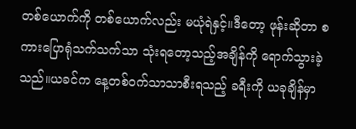တစ်ယောက်ကို တစ်ယောက်လည်း မယုံရဲနှင့်။ဒီတော့ ဖုန်းဆိုတာ စကားပြောရုံသက်သက်သာ သုံးရတော့သည့်အချိန်ကို ရောက်သွားခဲ့သည်။ယခင်က နေ့တစ်ဝက်သာသာစီးရသည့် ခရီးကို ယခုချိန်မှာ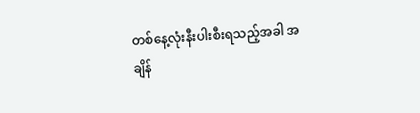တစ်နေ့လုံးနီးပါးစီးရသည့်အခါ အချိန်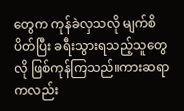တွေက ကုန်ခဲလှသလို မျက်စိပိတ်ပြီး ခရီးသွားရသည့်သူတွေလို ဖြစ်ကုန်ကြသည်။ကားဆရာကလည်း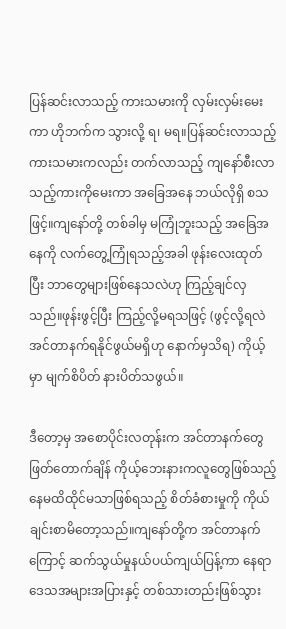ပြန်ဆင်းလာသည့် ကားသမားကို လှမ်းလှမ်းမေးကာ ဟိုဘက်က သွားလို့ ရ၊ မရ။ပြန်ဆင်းလာသည့် ကားသမားကလည်း တက်လာသည့် ကျနော်စီးလာသည့်ကားကိုမေးကာ အခြေအနေ ဘယ်လိုရှိ စသဖြင့်။ကျနော်တို့ တစ်ခါမှ မကြုံဘူးသည့် အခြေအနေကို လက်တွေ့ကြုံရသည့်အခါ ဖုန်းလေးထုတ်ပြီး ဘာတွေများဖြစ်နေသလဲဟု ကြည့်ချင်လှသည်။ဖုန်းဖွင့်ပြီး ကြည့်လို့မရသဖြင့် (ဖွင့်လို့ရလဲ အင်တာနက်ရနိုင်ဖွယ်မရှိဟု နောက်မှသိရ) ကိုယ့်မှာ မျက်စိပိတ် နားပိတ်သဖွယ်။

ဒီတော့မှ အစောပိုင်းလတုန်းက အင်တာနက်တွေဖြတ်တောက်ချိန် ကိုယ့်ဘေးနားကလူတွေဖြစ်သည့် နေမထိထိုင်မသာဖြစ်ရသည့် စိတ်ခံစားမှုကို ကိုယ်ချင်းစာမိတော့သည်။ကျနော်တို့က အင်တာနက်ကြောင့် ဆက်သွယ်မှုနယ်ပယ်ကျယ်ပြန့်ကာ နေရာဒေသအများအပြားနှင့် တစ်သားတည်းဖြစ်သွား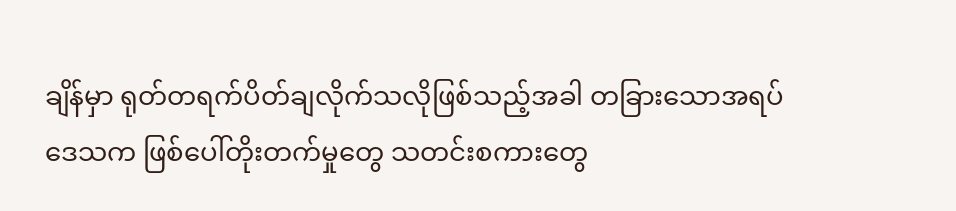ချိန်မှာ ရုတ်တရက်ပိတ်ချလိုက်သလိုဖြစ်သည့်အခါ တခြားသောအရပ်ဒေသက ဖြစ်ပေါ်တိုးတက်မှုတွေ သတင်းစကားတွေ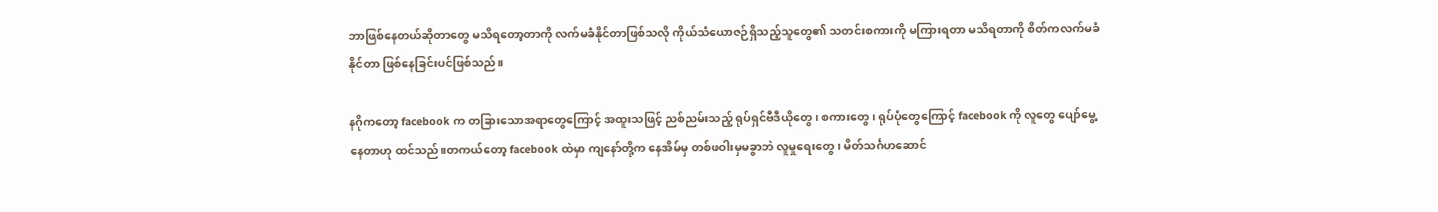ဘာဖြစ်နေတယ်ဆိုတာတွေ မသိရတော့တာကို လက်မခံနိုင်တာဖြစ်သလို ကိုယ်သံယောဇဉ်ရှိသည့်သူတွေ၏ သတင်းစကားကို မကြားရတာ မသိရတာကို စိတ်ကလက်မခံနိုင်တာ ဖြစ်နေခြင်းပင်ဖြစ်သည်။

နဂိုကတော့ facebook က တခြားသောအရာတွေကြောင့် အထူးသဖြင့် ညစ်ညမ်းသည့် ရုပ်ရှင်ဗီဒီယိုတွေ၊ စကားတွေ၊ ရုပ်ပုံတွေကြောင့် facebook ကို လူတွေ ပျော်မွေ့နေတာဟု ထင်သည်။တကယ်တော့ facebook ထဲမှာ ကျနော်တို့က နေအိမ်မှ တစ်ဖဝါးမှမခွာဘဲ လူမှုရေးတွေ၊ မိတ်သင်္ဂဟဆောင်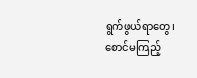ရွက်ဖွယ်ရာတွေ၊ စောင်မကြည့်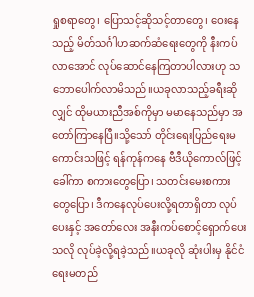ရှုစရာတွေ၊ ပြောသင့်ဆိုသင့်တာတွေ၊ ဝေးနေသည့် မိတ်သင်္ဂါဟဆက်ဆံရေးတွေကို နီးကပ်လာအောင် လုပ်ဆောင်နေကြတာပါလားဟု သဘောပေါက်လာမိသည်။ယခုလာသည့်ခရီးဆိုလျှင် ထိုမယားညီအစ်ကိုမှာ မမာနေသည်မှာ အတော်ကြာနေပြီ။သို့သော် တိုင်းရေးပြည်ရေးမကောင်းသဖြင့် ရန်ကုန်ကနေ ဗီဒီယိုကောလ်ဖြင့်ခေါ်ကာ စကားတွေပြော၊ သတင်းမေးစကားတွေပြော၊ ဒီကနေလုပ်ပေးလို့ရတာရှိတာ လုပ်ပေးနှင့် အတော်လေး အနီးကပ်စောင့်ရှောက်ပေးသလို လုပ်ခဲ့လို့ရခဲ့သည်။ယခုလို ဆုံးပါးမှ နိုင်ငံရေးမတည်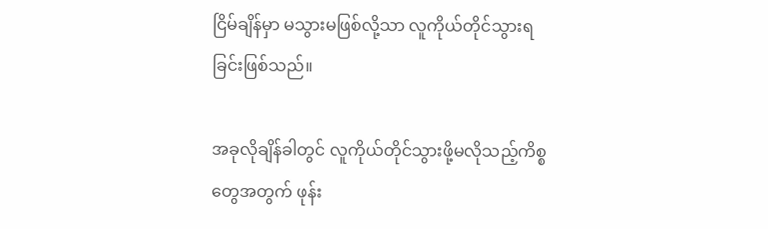ငြိမ်ချိန်မှာ မသွားမဖြစ်လို့သာ လူကိုယ်တိုင်သွားရခြင်းဖြစ်သည်။

အခုလိုချိန်ခါတွင် လူကိုယ်တိုင်သွားဖို့မလိုသည့်ကိစ္စတွေအတွက် ဖုန်း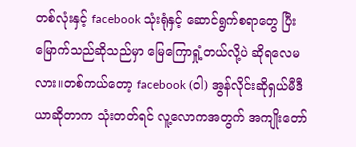တစ်လုံးနှင့် facebook သုံးရုံနှင့် ဆောင်ရွက်စရာတွေ ပြီးမြောက်သည်ဆိုသည်မှာ မြေကြောရှုံ့တယ်လို့ပဲ ဆိုရလေမလား။တစ်ကယ်တော့ facebook (ဝါ) အွန်လိုင်းဆိုရှယ်မီဒီယာဆိုတာက သုံးတတ်ရင် လူ့လောကအတွက် အကျိုးတော်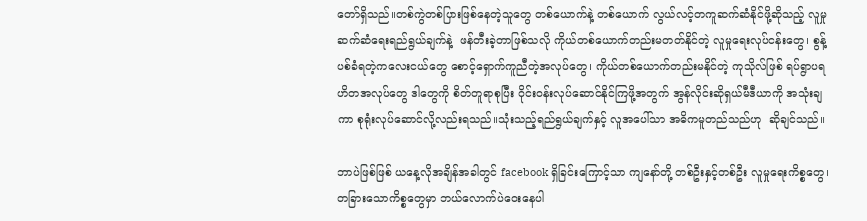တော်ရှိသည်။တစ်ကွဲတစ်ပြားဖြစ်နေတဲ့သူတွေ တစ်ယောက်နဲ့ တစ်ယောက် လွယ်လင့်တကူဆက်ဆံနိုင်ဖို့ဆိုသည့် လူမှုဆက်ဆံရေးရည်ရွယ်ချက်နဲ့  ဖန်တီးခဲ့တာဖြစ်သလို ကိုယ်တစ်ယောက်တည်းမတတ်နိုင်တဲ့ လူမှုရေးလုပ်ငန်းတွေ၊ စွန့်ပစ်ခံရတဲ့ကလေးငယ်တွေ စောင့်ရှောက်ကူညီတဲ့အလုပ်တွေ၊ ကိုယ်တစ်ယောက်တည်းမနိုင်တဲ့ ကုသိုလ်ဖြစ် ရပ်ရွာပရဟိတအလုပ်တွေ ဒါတွေကို စိတ်တူရာစုပြီး ဝိုင်းဝန်းလုပ်ဆောင်နိုင်ကြဖို့အတွက် အွန်လိုင်းဆိုရှယ်မီဒီယာကို အသုံးချကာ စုရုံးလုပ်ဆောင်လို့လည်းရသည်။သုံးသည့်ရည်ရွယ်ချက်နှင့် လူအပေါ်သာ အဓိကမူတည်သည်ဟု  ဆိုချင်သည်။

ဘာပဲဖြစ်ဖြစ် ယနေ့လိုအချိန်အခါတွင် facebook ရှိခြင်းကြောင့်သာ ကျနော်တို့ တစ်ဦးနှင့်တစ်ဦး လူမှုရေးကိစ္စတွေ၊ တခြားသောကိစ္စတွေမှာ ဘယ်လောက်ပဲဝေးနေပါ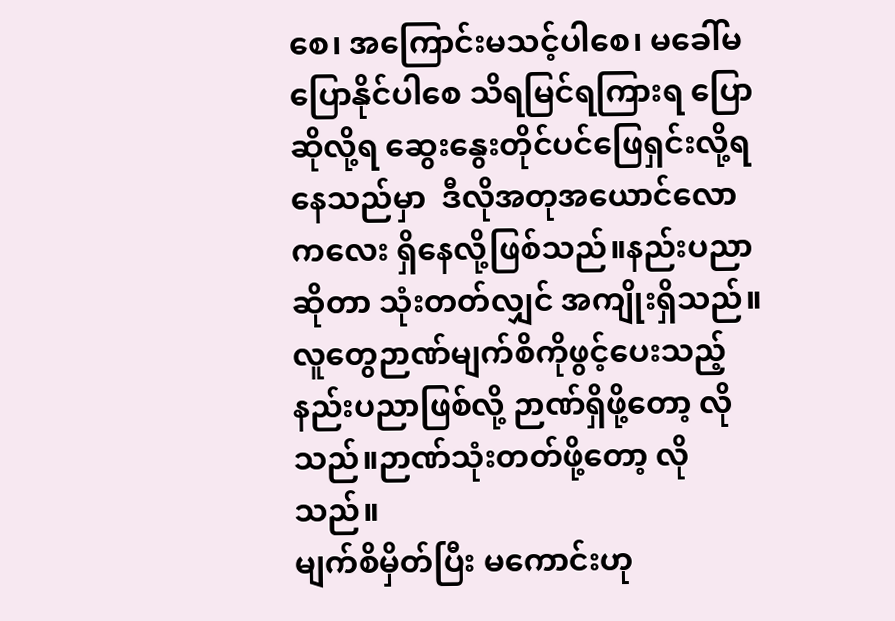စေ၊ အကြောင်းမသင့်ပါစေ၊ မခေါ်မပြောနိုင်ပါစေ သိရမြင်ရကြားရ ပြောဆိုလို့ရ ဆွေးနွေးတိုင်ပင်ဖြေရှင်းလို့ရနေသည်မှာ  ဒီလိုအတုအယောင်လောကလေး ရှိနေလို့ဖြစ်သည်။နည်းပညာဆိုတာ သုံးတတ်လျှင် အကျိုးရှိသည်။လူတွေဉာဏ်မျက်စိကိုဖွင့်ပေးသည့် နည်းပညာဖြစ်လို့ ဉာဏ်ရှိဖို့တော့ လိုသည်။ဉာဏ်သုံးတတ်ဖို့တော့ လိုသည်။
မျက်စိမှိတ်ပြီး မကောင်းဟု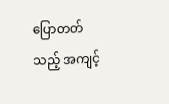ပြောတတ်သည့် အကျင့်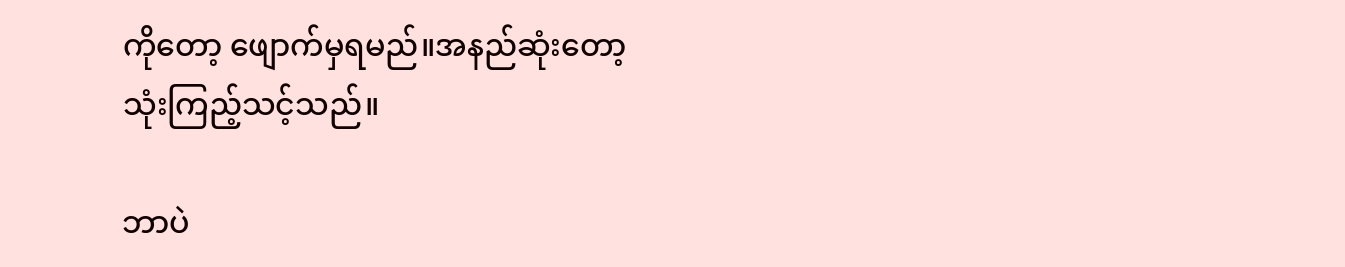ကိုတော့ ဖျောက်မှရမည်။အနည်ဆုံးတော့ သုံးကြည့်သင့်သည်။

ဘာပဲ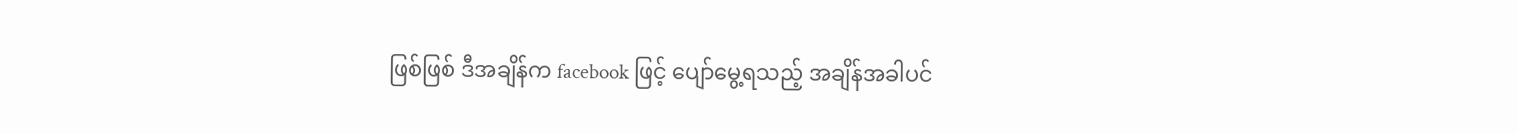ဖြစ်ဖြစ် ဒီအချိန်က facebook ဖြင့် ပျော်မွေ့ရသည့် အချိန်အခါပင်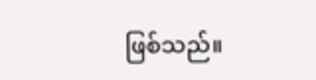ဖြစ်သည်။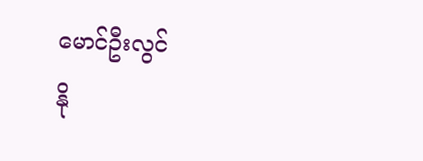မောင်ဦးလွင်
နို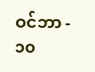ဝင်ဘာ - ၁၀